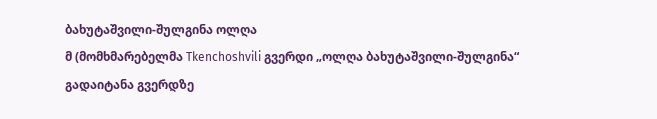ბახუტაშვილი-შულგინა ოლღა
მ (მომხმარებელმა Tkenchoshvili გვერდი „ოლღა ბახუტაშვილი-შულგინა“ გადაიტანა გვერდზე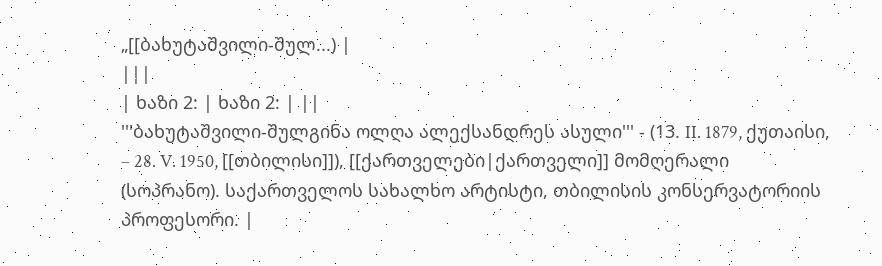„[[ბახუტაშვილი-შულ...) |
|||
| ხაზი 2: | ხაზი 2: | ||
'''ბახუტაშვილი-შულგინა ოლღა ალექსანდრეს ასული''' - (13. II. 1879, ქუთაისი, – 28. V. 1950, [[თბილისი]]), [[ქართველები|ქართველი]] მომღერალი (სოპრანო). საქართველოს სახალხო არტისტი, თბილისის კონსერვატორიის პროფესორი. |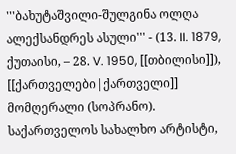'''ბახუტაშვილი-შულგინა ოლღა ალექსანდრეს ასული''' - (13. II. 1879, ქუთაისი, – 28. V. 1950, [[თბილისი]]), [[ქართველები|ქართველი]] მომღერალი (სოპრანო). საქართველოს სახალხო არტისტი,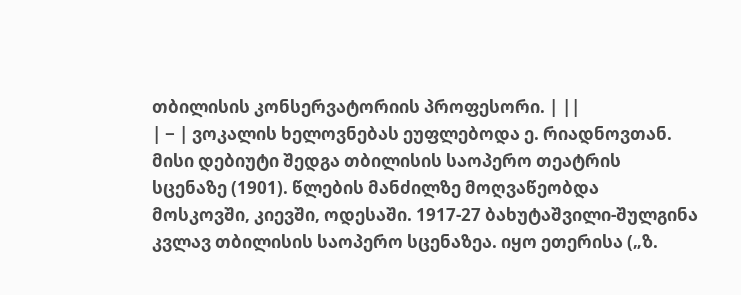თბილისის კონსერვატორიის პროფესორი. | ||
| − | ვოკალის ხელოვნებას ეუფლებოდა ე. რიადნოვთან. მისი დებიუტი შედგა თბილისის საოპერო თეატრის სცენაზე (1901). წლების მანძილზე მოღვაწეობდა მოსკოვში, კიევში, ოდესაში. 1917-27 ბახუტაშვილი-შულგინა კვლავ თბილისის საოპერო სცენაზეა. იყო ეთერისა („ზ.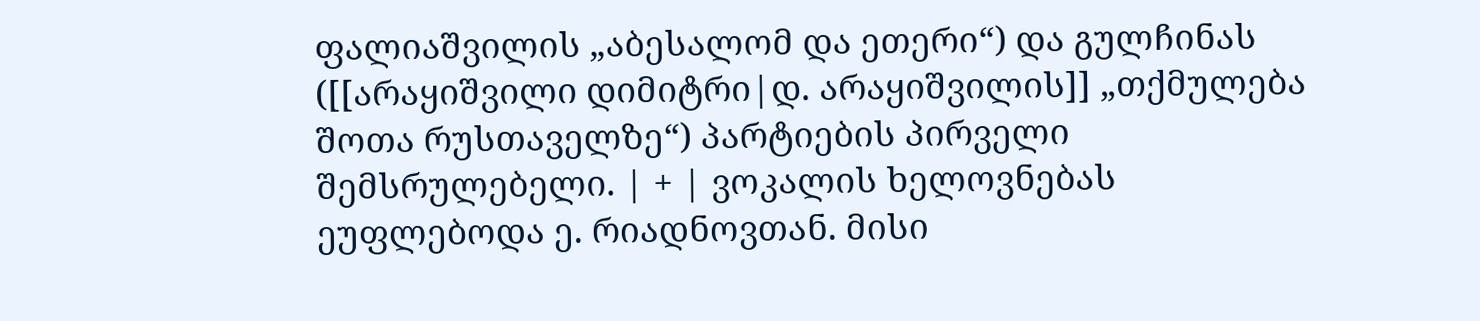ფალიაშვილის „აბესალომ და ეთერი“) და გულჩინას ([[არაყიშვილი დიმიტრი|დ. არაყიშვილის]] „თქმულება შოთა რუსთაველზე“) პარტიების პირველი შემსრულებელი. | + | ვოკალის ხელოვნებას ეუფლებოდა ე. რიადნოვთან. მისი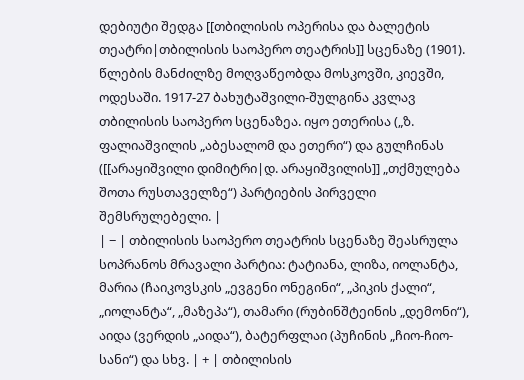დებიუტი შედგა [[თბილისის ოპერისა და ბალეტის თეატრი|თბილისის საოპერო თეატრის]] სცენაზე (1901). წლების მანძილზე მოღვაწეობდა მოსკოვში, კიევში, ოდესაში. 1917-27 ბახუტაშვილი-შულგინა კვლავ თბილისის საოპერო სცენაზეა. იყო ეთერისა („ზ. ფალიაშვილის „აბესალომ და ეთერი“) და გულჩინას ([[არაყიშვილი დიმიტრი|დ. არაყიშვილის]] „თქმულება შოთა რუსთაველზე“) პარტიების პირველი შემსრულებელი. |
| − | თბილისის საოპერო თეატრის სცენაზე შეასრულა სოპრანოს მრავალი პარტია: ტატიანა, ლიზა, იოლანტა, მარია (ჩაიკოვსკის „ევგენი ონეგინი“, „პიკის ქალი“, „იოლანტა“, „მაზეპა“), თამარი (რუბინშტეინის „დემონი“), აიდა (ვერდის „აიდა“), ბატერფლაი (პუჩინის „ჩიო-ჩიო-სანი“) და სხვ. | + | თბილისის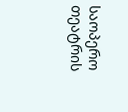საოპერო თეატრის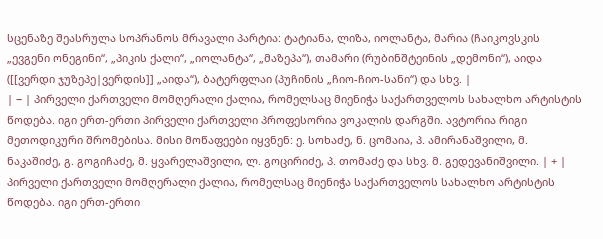სცენაზე შეასრულა სოპრანოს მრავალი პარტია: ტატიანა, ლიზა, იოლანტა, მარია (ჩაიკოვსკის „ევგენი ონეგინი“, „პიკის ქალი“, „იოლანტა“, „მაზეპა“), თამარი (რუბინშტეინის „დემონი“), აიდა ([[ვერდი ჯუზეპე|ვერდის]] „აიდა“), ბატერფლაი (პუჩინის „ჩიო-ჩიო-სანი“) და სხვ. |
| − | პირველი ქართველი მომღერალი ქალია, რომელსაც მიენიჭა საქართველოს სახალხო არტისტის წოდება. იგი ერთ-ერთი პირველი ქართველი პროფესორია ვოკალის დარგში. ავტორია რიგი მეთოდიკური შრომებისა. მისი მოწაფეები იყვნენ: ე. სოხაძე, ნ. ცომაია, პ. ამირანაშვილი, მ. ნაკაშიძე, გ. გოგიჩაძე, მ. ყვარელაშვილი, ლ. გოცირიძე, პ. თომაძე და სხვ. მ. გედევანიშვილი. | + | პირველი ქართველი მომღერალი ქალია, რომელსაც მიენიჭა საქართველოს სახალხო არტისტის წოდება. იგი ერთ-ერთი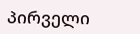პირველი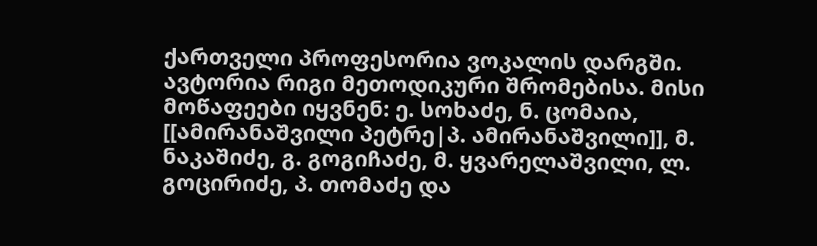ქართველი პროფესორია ვოკალის დარგში. ავტორია რიგი მეთოდიკური შრომებისა. მისი მოწაფეები იყვნენ: ე. სოხაძე, ნ. ცომაია, [[ამირანაშვილი პეტრე|პ. ამირანაშვილი]], მ. ნაკაშიძე, გ. გოგიჩაძე, მ. ყვარელაშვილი, ლ. გოცირიძე, პ. თომაძე და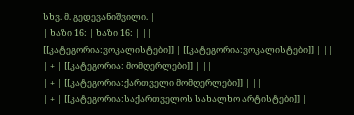სხვ. მ. გედევანიშვილი. |
| ხაზი 16: | ხაზი 16: | ||
[[კატეგორია:ვოკალისტები]] | [[კატეგორია:ვოკალისტები]] | ||
| + | [[კატეგორია: მომღერლები]] | ||
| + | [[კატეგორია:ქართველი მომღერლები]] | ||
| + | [[კატეგორია:საქართველოს სახალხო არტისტები]] |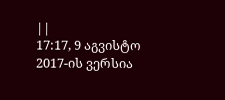||
17:17, 9 აგვისტო 2017-ის ვერსია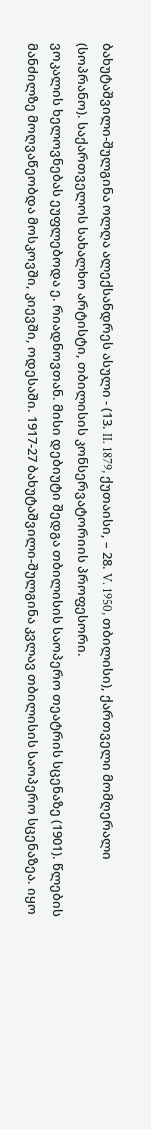ბახუტაშვილი-შულგინა ოლღა ალექსანდრეს ასული - (13. II. 1879, ქუთაისი, – 28. V. 1950, თბილისი), ქართველი მომღერალი (სოპრანო). საქართველოს სახალხო არტისტი, თბილისის კონსერვატორიის პროფესორი.
ვოკალის ხელოვნებას ეუფლებოდა ე. რიადნოვთან. მისი დებიუტი შედგა თბილისის საოპერო თეატრის სცენაზე (1901). წლების მანძილზე მოღვაწეობდა მოსკოვში, კიევში, ოდესაში. 1917-27 ბახუტაშვილი-შულგინა კვლავ თბილისის საოპერო სცენაზეა. იყო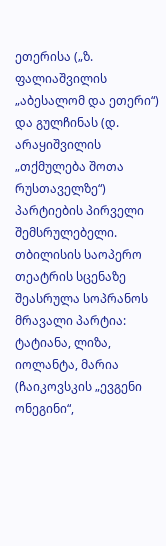ეთერისა („ზ. ფალიაშვილის „აბესალომ და ეთერი“) და გულჩინას (დ. არაყიშვილის „თქმულება შოთა რუსთაველზე“) პარტიების პირველი შემსრულებელი.
თბილისის საოპერო თეატრის სცენაზე შეასრულა სოპრანოს მრავალი პარტია: ტატიანა, ლიზა, იოლანტა, მარია (ჩაიკოვსკის „ევგენი ონეგინი“,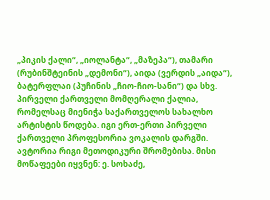„პიკის ქალი“, „იოლანტა“, „მაზეპა“), თამარი (რუბინშტეინის „დემონი“), აიდა (ვერდის „აიდა“), ბატერფლაი (პუჩინის „ჩიო-ჩიო-სანი“) და სხვ.
პირველი ქართველი მომღერალი ქალია, რომელსაც მიენიჭა საქართველოს სახალხო არტისტის წოდება. იგი ერთ-ერთი პირველი ქართველი პროფესორია ვოკალის დარგში. ავტორია რიგი მეთოდიკური შრომებისა. მისი მოწაფეები იყვნენ: ე. სოხაძე,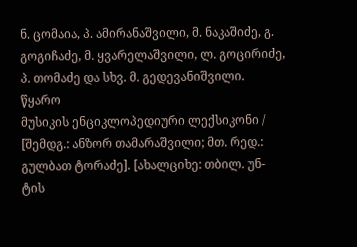ნ. ცომაია, პ. ამირანაშვილი, მ. ნაკაშიძე, გ. გოგიჩაძე, მ. ყვარელაშვილი, ლ. გოცირიძე, პ. თომაძე და სხვ. მ. გედევანიშვილი.
წყარო
მუსიკის ენციკლოპედიური ლექსიკონი / [შემდგ.: ანზორ თამარაშვილი; მთ. რედ.: გულბათ ტორაძე]. [ახალციხე: თბილ. უნ-ტის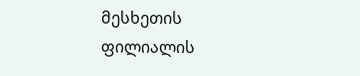მესხეთის ფილიალის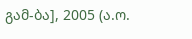გამ-ბა], 2005 (ა.ო.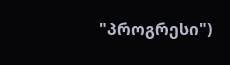"პროგრესი")